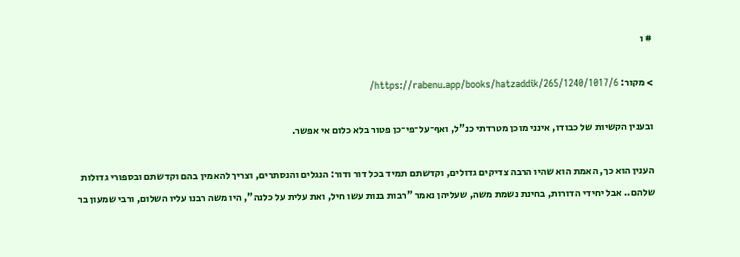# ו

> מקור: https://rabenu.app/books/hatzaddik/265/1240/1017/6/

ובענין הקשיות של כבודו, אינני מוכן מטרדתי כנ"ל, ואף־על־פי־כן פטור בלא כלום אי אפשר.

הענין הוא כך, האמת הוא שהיו הרבה צדיקים גדולים, וקדשתם תמיד בכל דור ודור: הנגלים והנסתרים, וצריך להאמין בהם וקדשתם ובספורי גדולות שלהם.. אבל יחידי הדורות, בחינת נשמת משה, שעליהן נאמר "רבות בנות עשו חיל, ואת עלית על כלנה", היו משה רבנו עליו השלום, ורבי שמעון בר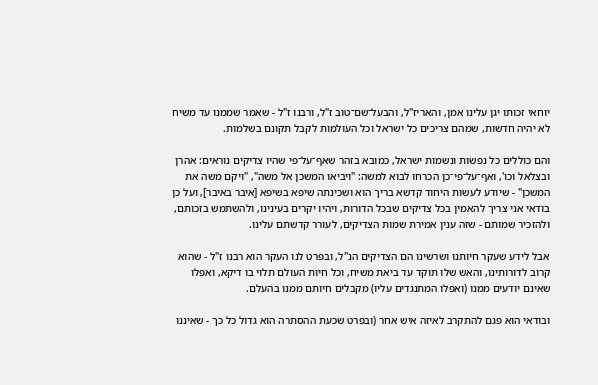יוחאי זכותו יגן עלינו אמן, והאריז"ל, והבעל־שם־טוב ז"ל, ורבנו ז"ל - שאמר שממנו עד משיח לא יהיה חדשות, שמהם צריכים כל ישראל וכל העולמות לקבל תקונם בשלמות.

והם כוללים כל נפשות ונשמות ישראל, כמובא בזהר שאף־על־פי שהיו צדיקים נוראים: אהרן ובצלאל וכו', ואף־על־פי־כן הכרחו לבוא למשה: "ויביאו המשכן אל משה", "ויקם משה את המשכן" - שיודע לעשות היחוד קדשא בריך הוא ושכינתה שיפא בשיפא [איבר באיבר], ועל כן בודאי אני צריך להאמין בכל צדיקים שבכל הדורות, ויהיו יקרים בעינינו, ולהשתמש בזכותם, ולהזכיר שמותם - שזה ענין אמירת שמות הצדיקים, לעורר קדשתם עלינו.

אבל לידע שעקר חיותנו ושרשינו הם הצדיקים הנ"ל, ובפרט לנו העקר הוא רבנו ז"ל - שהוא קרוב לדורותינו, והאש שלו תוקד עד ביאת משיח, וכל חיות העולם תלוי בו דיקא, ואפלו שאינם יודעים ממנו (ואפלו המתנגדים עליו) מקבלים חיותם ממנו בהעלם.

ובודאי הוא פגם להתקרב לאיזה איש אחר (ובפרט שכעת ההסתרה הוא גדול כל כך - שאיננו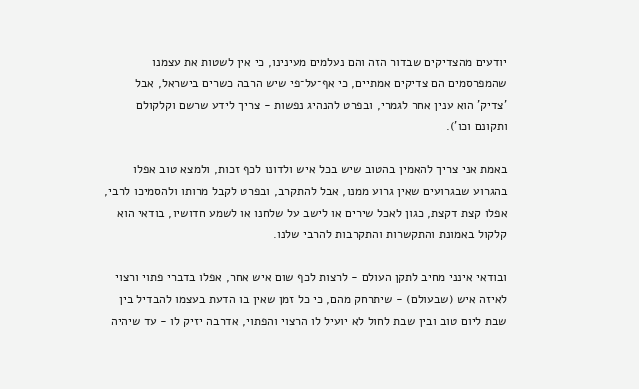יודעים מהצדיקים שבדור הזה והם נעלמים מעינינו, כי אין לשטות את עצמנו שהמפרסמים הם צדיקים אמתיים, כי אף־על־פי שיש הרבה כשרים בישראל, אבל 'צדיק' הוא ענין אחר לגמרי, ובפרט להנהיג נפשות - צריך לידע שרשם וקלקולם ותקונם וכו').

באמת אני צריך להאמין בהטוב שיש בכל איש ולדונו לכף זכות, ולמצא טוב אפלו בהגרוע שבגרועים שאין גרוע ממנו, אבל להתקרב, ובפרט לקבל מרותו ולהסמיכו לרבי, אפלו קצת דקצת, כגון לאכל שירים או לישב על שלחנו או לשמע חדושיו, בודאי הוא קלקול באמונת והתקשרות והתקרבות להרבי שלנו.

ובודאי אינני מחיב לתקן העולם - לרצות לכף שום איש אחר, אפלו בדברי פתוי ורצוי לאיזה איש (שבעולם) - שיתרחק מהם, כי כל זמן שאין בו הדעת בעצמו להבדיל בין שבת ליום טוב ובין שבת לחול לא יועיל לו הרצוי והפתוי, אדרבה יזיק לו - עד שיהיה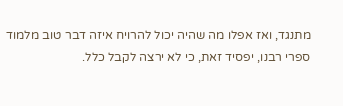מתנגד, ואז אפלו מה שהיה יכול להרויח איזה דבר טוב מלמוד ספרי רבנו, יפסיד זאת, כי לא ירצה לקבל כלל.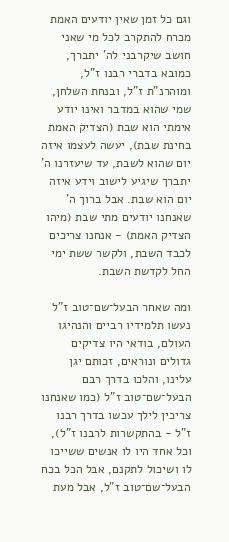וגם כל זמן שאין יודעים האמת מכרח להתקרב לכל מי שאני חושב שיקרבני לה' יתברך, כמובא בדברי רבנו ז"ל, ומוהרנ"ת ז"ל, ובנחת השלחן, שמי שהוא במדבר ואינו יודע אימתי הוא שבת (הצדיק האמת בחינת שבת), יעשה לעצמו איזה יום שהוא לשבת, עד שיעזרנו ה' יתברך שיגיע לישוב וידע איזה יום הוא שבת. אבל ברוך ה' שאנחנו יודעים מתי שבת (מיהו הצדיק האמת) - אנחנו צריכים לכבד השבת, ולקשר ששת ימי החל לקדשת השבת.

ומה שאחר הבעל־שם־טוב ז"ל נעשו תלמידיו רביים והנהיגו העולם, בודאי היו צדיקים גדולים ונוראים, זכותם יגן עלינו, והלכו בדרך רבם הבעל־שם־טוב ז"ל (כמו שאנחנו צריכין לילך עכשו בדרך רבנו ז"ל - בהתקשרות לרבנו ז"ל), וכל אחד היו לו אנשים ששייכו לו ושיכול לתקנם, אבל הכל בכח הבעל־שם־טוב ז"ל, אבל מעת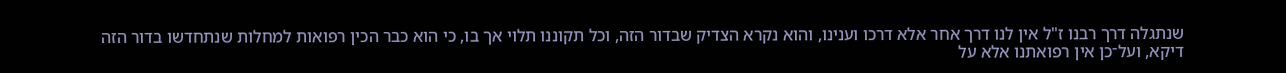שנתגלה דרך רבנו ז"ל אין לנו דרך אחר אלא דרכו וענינו, והוא נקרא הצדיק שבדור הזה, וכל תקוננו תלוי אך בו, כי הוא כבר הכין רפואות למחלות שנתחדשו בדור הזה דיקא, ועל־כן אין רפואתנו אלא על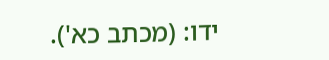ידו: (מכתב כא').